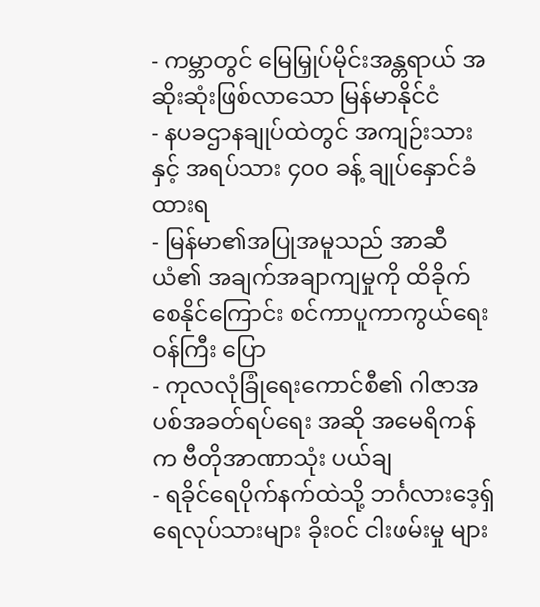- ကမ္ဘာတွင် မြေမြှုပ်မိုင်းအန္တရာယ် အဆိုးဆုံးဖြစ်လာသော မြန်မာနိုင်ငံ
- နပခဌာနချုပ်ထဲတွင် အကျဉ်းသားနှင့် အရပ်သား ၄၀၀ ခန့် ချုပ်နှောင်ခံထားရ
- မြန်မာ၏အပြုအမူသည် အာဆီယံ၏ အချက်အချာကျမှုကို ထိခိုက်စေနိုင်ကြောင်း စင်ကာပူကာကွယ်ရေးဝန်ကြီး ပြော
- ကုလလုံခြုံရေးကောင်စီ၏ ဂါဇာအပစ်အခတ်ရပ်ရေး အဆို အမေရိကန်က ဗီတိုအာဏာသုံး ပယ်ချ
- ရခိုင်ရေပိုက်နက်ထဲသို့ ဘင်္ဂလားဒေ့ရှ် ရေလုပ်သားများ ခိုးဝင် ငါးဖမ်းမှု များ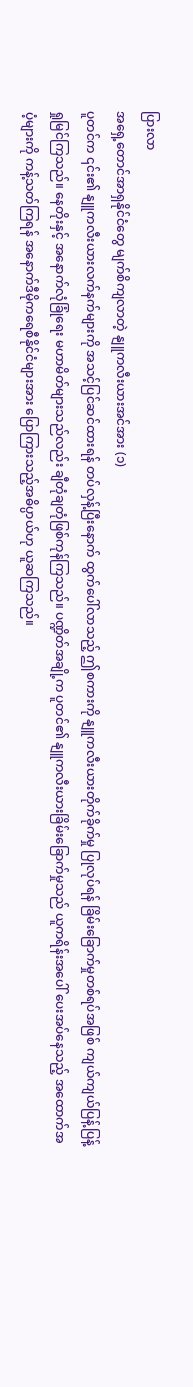ပြားလာ
အရှေ့တောင်အာရှနိုင်ငံတွေ မျက်စိကျလာတဲ့ နျူကလီးယားအင်အား (၁)
ပူတင်က ၎င်း၏ နျူကလီးယားလက်နက်များကို အသင့်ပြင်ဆင်ထားရန် တပ်လှန့်ပြီးနောက် ထွက်ပေါ်လာသည့် ဤစကားကို နျူကလီးယားတိုက်ခိုက်မှု ပြုလုပ်ရန် ခြိမ်းခြောက်မှုတစ်ရပ်အဖြစ် ကျယ်ကျယ်ပြန့်ပြန့် ရှုမြင်ကြသည်။ နေတိုးနှင့် အနောက်လုံခြုံရေး မဟာမိတ်များသည်လည်း ချီတုံချတုံဖြစ်ကုန်ကြသည်။ ပဏ္ဍိတ်အချို့က ပူတင်၏ နျူကလီးယားခြိမ်းခြောက်မှုသည် ယူကရိန်းအပေါ် ပေးအပ်နေသည့် အထောက်အပံ့များကို ကန့်သတ်ကြရန် အနောက်ဒီမိုကရေစီနိုင်ငံများအား ပြောကြားသည့်အဓိပ္ပာယ်ဟု ယူဆကြသည်။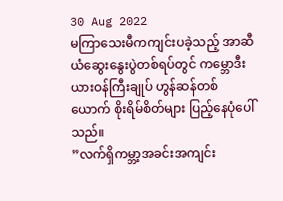30 Aug 2022
မကြာသေးမီကကျင်းပခဲ့သည့် အာဆီယံဆွေးနွေးပွဲတစ်ရပ်တွင် ကမ္ဘောဒီးယားဝန်ကြီးချုပ် ဟွန်ဆန်တစ်ယောက် စိုးရိမ်စိတ်များ ပြည့်နေပုံပေါ်သည်။
”လက်ရှိကမ္ဘာ့အခင်းအကျင်း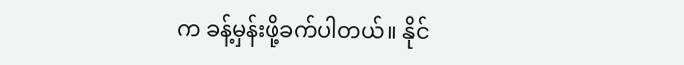က ခန့်မှန်းဖို့ခက်ပါတယ်။ နိုင်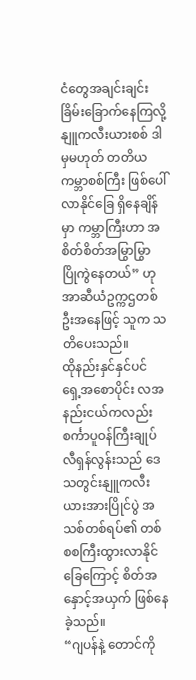ငံတွေအချင်းချင်း ခြိမ်းခြောက်နေကြလို့ နျူကလီးယားစစ် ဒါမှမဟုတ် တတိယကမ္ဘာစစ်ကြီး ဖြစ်ပေါ်လာနိုင်ခြေ ရှိနေချိန်မှာ ကမ္ဘာကြီးဟာ အစိတ်စိတ်အမြွာမြွာ ပြိုကွဲနေတယ်” ဟု အာဆီယံဥက္ကဌတစ်ဦးအနေဖြင့် သူက သတိပေးသည်။
ထိုနည်းနှင်နှင်ပင် ရှေ့အစောပိုင်း လအနည်းငယ်ကလည်း စင်္ကာပူဝန်ကြီးချုပ် လီရှန်လွန်းသည် ဒေသတွင်းနျူကလီးယားအားပြိုင်ပွဲ အသစ်တစ်ရပ်၏ တစ်စစကြီးထွားလာနိုင်ခြေကြောင့် စိတ်အနှောင့်အယှက် ဖြစ်နေခဲ့သည်။
“ဂျပန်နဲ့ တောင်ကို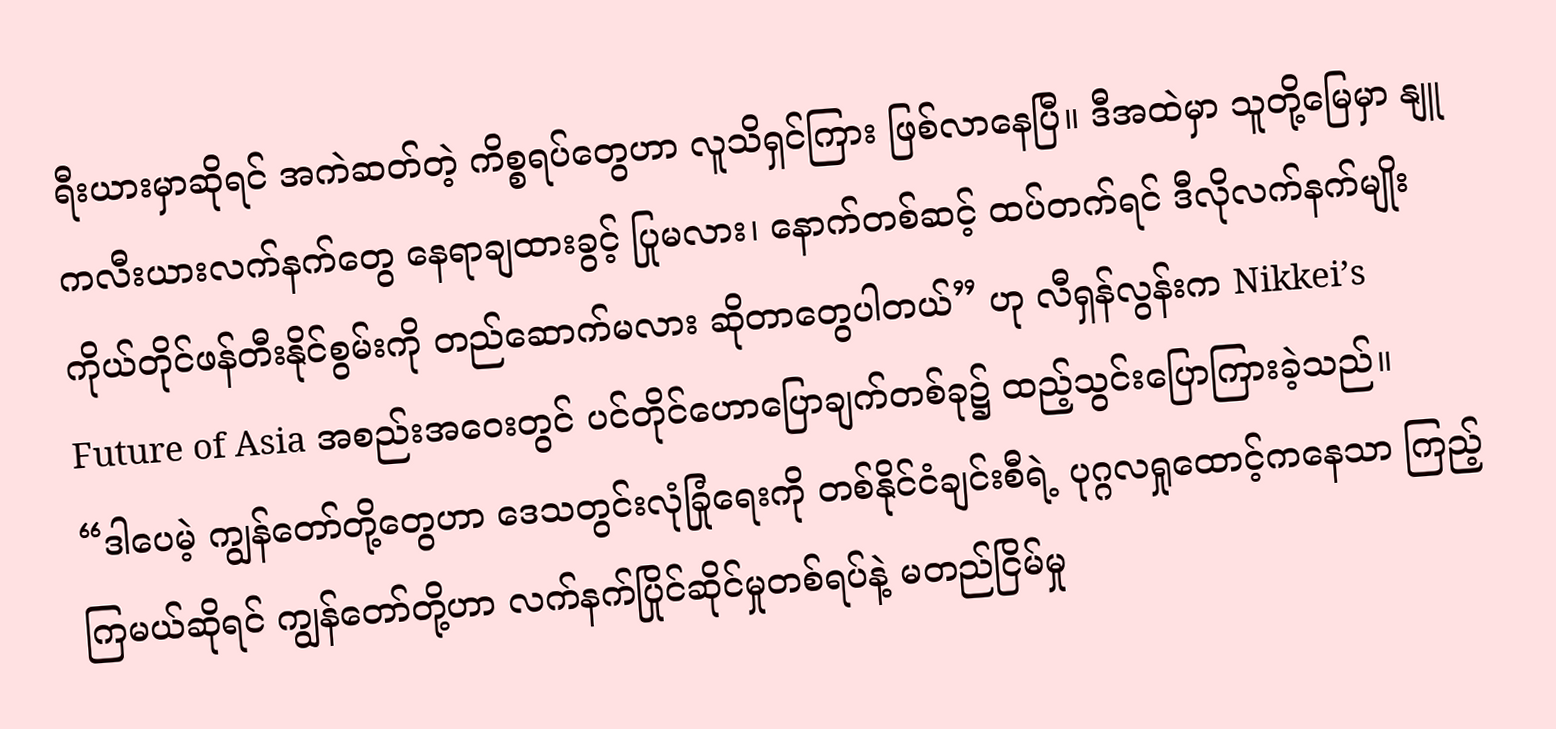ရီးယားမှာဆိုရင် အကဲဆတ်တဲ့ ကိစ္စရပ်တွေဟာ လူသိရှင်ကြား ဖြစ်လာနေပြီ။ ဒီအထဲမှာ သူတို့မြေမှာ နျူကလီးယားလက်နက်တွေ နေရာချထားခွင့် ပြုမလား၊ နောက်တစ်ဆင့် ထပ်တက်ရင် ဒီလိုလက်နက်မျိုး ကိုယ်တိုင်ဖန်တီးနိုင်စွမ်းကို တည်ဆောက်မလား ဆိုတာတွေပါတယ်” ဟု လီရှန်လွန်းက Nikkei’s Future of Asia အစည်းအဝေးတွင် ပင်တိုင်ဟောပြောချက်တစ်ခု၌ ထည့်သွင်းပြောကြားခဲ့သည်။
“ဒါပေမဲ့ ကျွန်တော်တို့တွေဟာ ဒေသတွင်းလုံခြုံရေးကို တစ်နိုင်ငံချင်းစီရဲ့ ပုဂ္ဂလရှုထောင့်ကနေသာ ကြည့်ကြမယ်ဆိုရင် ကျွန်တော်တို့ဟာ လက်နက်ပြိုင်ဆိုင်မှုတစ်ရပ်နဲ့ မတည်ငြိမ်မှု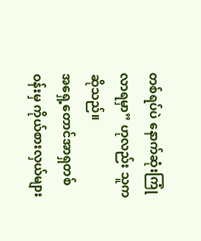တစ်ရပ်ပဲ နောက်ဆုံးကြုံလာရမှာ” ဟုလည်း သူကဆိုသည်။
အရှေ့တောင်အာရှတစ်ဝန်းမှ ကိုယ်စားလှယ်များ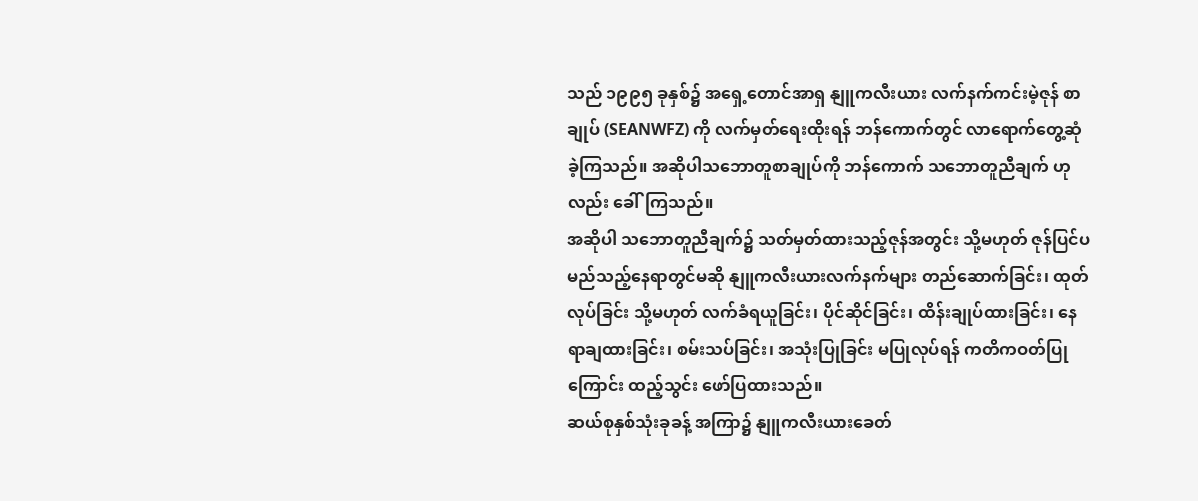သည် ၁၉၉၅ ခုနှစ်၌ အရှေ့တောင်အာရှ နျူကလီးယား လက်နက်ကင်းမဲ့ဇုန် စာချုပ် (SEANWFZ) ကို လက်မှတ်ရေးထိုးရန် ဘန်ကောက်တွင် လာရောက်တွေ့ဆုံခဲ့ကြသည်။ အဆိုပါသဘောတူစာချုပ်ကို ဘန်ကောက် သဘောတူညီချက် ဟုလည်း ခေါ်ကြသည်။
အဆိုပါ သဘောတူညီချက်၌ သတ်မှတ်ထားသည့်ဇုန်အတွင်း သို့မဟုတ် ဇုန်ပြင်ပ မည်သည့်နေရာတွင်မဆို နျူကလီးယားလက်နက်များ တည်ဆောက်ခြင်း၊ ထုတ်လုပ်ခြင်း သို့မဟုတ် လက်ခံရယူခြင်း၊ ပိုင်ဆိုင်ခြင်း၊ ထိန်းချုပ်ထားခြင်း၊ နေရာချထားခြင်း၊ စမ်းသပ်ခြင်း၊ အသုံးပြုခြင်း မပြုလုပ်ရန် ကတိကဝတ်ပြုကြောင်း ထည့်သွင်း ဖော်ပြထားသည်။
ဆယ်စုနှစ်သုံးခုခန့် အကြာ၌ နျူကလီးယားခေတ်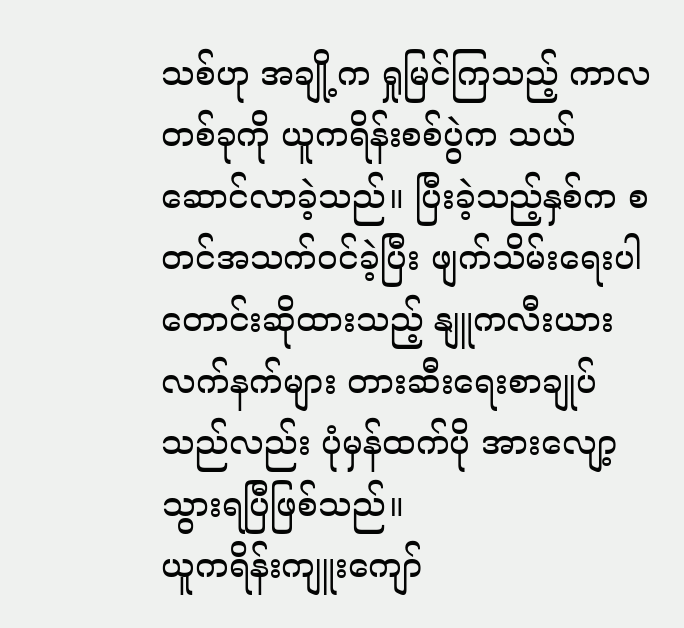သစ်ဟု အချို့က ရှုမြင်ကြသည့် ကာလတစ်ခုကို ယူကရိန်းစစ်ပွဲက သယ်ဆောင်လာခဲ့သည်။ ပြီးခဲ့သည့်နှစ်က စတင်အသက်ဝင်ခဲ့ပြီး ဖျက်သိမ်းရေးပါ တောင်းဆိုထားသည့် နျူကလီးယားလက်နက်များ တားဆီးရေးစာချုပ်သည်လည်း ပုံမှန်ထက်ပို အားလျော့သွားရပြီဖြစ်သည်။
ယူကရိန်းကျူးကျော်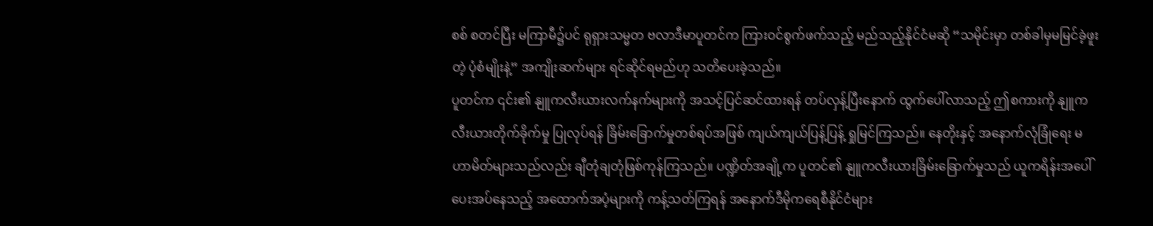စစ် စတင်ပြီး မကြာမီ၌ပင် ရုရှားသမ္မတ ဗလာဒီမာပူတင်က ကြားဝင်စွက်ဖက်သည့် မည်သည့်နိုင်ငံမဆို “သမိုင်းမှာ တစ်ခါမှမမြင်ခဲ့ဖူးတဲ့ ပုံစံမျိုးနဲ့” အကျိုးဆက်များ ရင်ဆိုင်ရမည်ဟု သတိပေးခဲ့သည်။
ပူတင်က ၎င်း၏ နျူကလီးယားလက်နက်များကို အသင့်ပြင်ဆင်ထားရန် တပ်လှန့်ပြီးနောက် ထွက်ပေါ်လာသည့် ဤစကားကို နျူကလီးယားတိုက်ခိုက်မှု ပြုလုပ်ရန် ခြိမ်းခြောက်မှုတစ်ရပ်အဖြစ် ကျယ်ကျယ်ပြန့်ပြန့် ရှုမြင်ကြသည်။ နေတိုးနှင့် အနောက်လုံခြုံရေး မဟာမိတ်များသည်လည်း ချီတုံချတုံဖြစ်ကုန်ကြသည်။ ပဏ္ဍိတ်အချို့က ပူတင်၏ နျူကလီးယားခြိမ်းခြောက်မှုသည် ယူကရိန်းအပေါ် ပေးအပ်နေသည့် အထောက်အပံ့များကို ကန့်သတ်ကြရန် အနောက်ဒီမိုကရေစီနိုင်ငံများ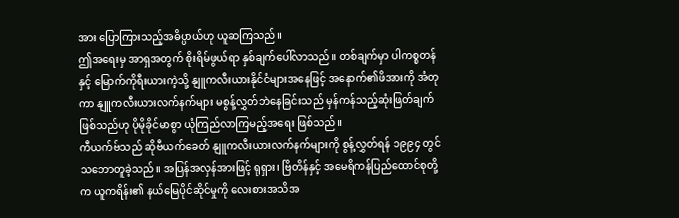အား ပြောကြားသည့်အဓိပ္ပာယ်ဟု ယူဆကြသည်။
ဤအရေးမှ အာရှအတွက် စိုးရိမ်ဖွယ်ရာ နှစ်ချက်ပေါ်လာသည်။ တစ်ချက်မှာ ပါကစ္စတန်နှင့် မြောက်ကိုရီးယားကဲ့သို့ နျူကလီးယားနိုင်ငံများအနေဖြင့် အနောက်၏ဖိအားကို အံတုကာ နျူကလီးယားလက်နက်များ မစွန့်လွှတ်ဘဲနေခြင်းသည် မှန်ကန်သည့်ဆုံးဖြတ်ချက် ဖြစ်သည်ဟု ပိုမိုခိုင်မာစွာ ယုံကြည်လာကြမည့်အရေး ဖြစ်သည်။
ကီယက်ဗ်သည် ဆိုဗီယက်ခေတ် နျူကလီးယားလက်နက်များကို စွန့်လွှတ်ရန် ၁၉၉၄ တွင် သဘောတူခဲ့သည်။ အပြန်အလှန်အားဖြင့် ရုရှား၊ ဗြိတိန်နှင့် အမေရိကန်ပြည်ထောင်စုတို့က ယူကရိန်း၏ နယ်မြေပိုင်ဆိုင်မှုကို လေးစားအသိအ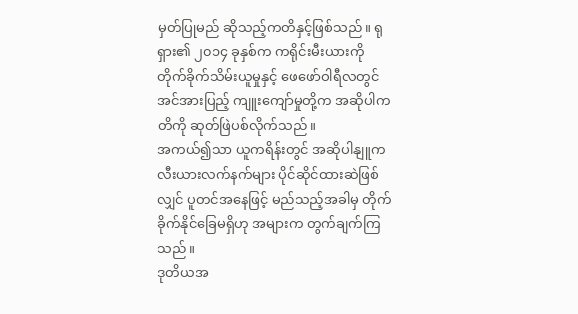မှတ်ပြုမည် ဆိုသည့်ကတိနှင့်ဖြစ်သည်။ ရုရှား၏ ၂၀၁၄ ခုနှစ်က ကရိုင်းမီးယားကို တိုက်ခိုက်သိမ်းယူမှုနှင့် ဖေဖော်ဝါရီလတွင် အင်အားပြည့် ကျူးကျော်မှုတို့က အဆိုပါကတိကို ဆုတ်ဖြဲပစ်လိုက်သည်။
အကယ်၍သာ ယူကရိန်းတွင် အဆိုပါနျူကလီးယားလက်နက်များ ပိုင်ဆိုင်ထားဆဲဖြစ်လျှင် ပူတင်အနေဖြင့် မည်သည့်အခါမှ တိုက်ခိုက်နိုင်ခြေမရှိဟု အများက တွက်ချက်ကြသည်။
ဒုတိယအ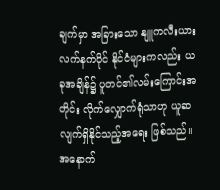ချက်မှာ အခြားသော နျူကလီးယားလက်နက်ပိုင် နိုင်ငံများကလည်း ယခုအချိန်၌ ပူတင်၏လမ်းကြောင်းအတိုင်း လိုက်လျှောက်ရုံသာဟု ယူဆလျက်ရှိနိုင်သည့်အရေး ဖြစ်သည်။ အနောက်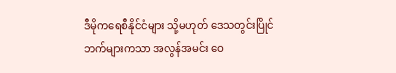ဒီမိုကရေစီနိုင်ငံများ သို့မဟုတ် ဒေသတွင်းပြိုင်ဘက်များကသာ အလွန်အမင်း ဝေ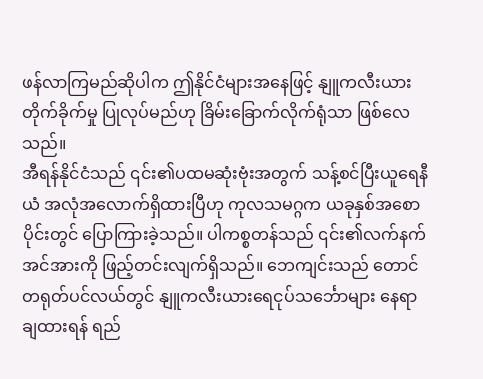ဖန်လာကြမည်ဆိုပါက ဤနိုင်ငံများအနေဖြင့် နျူကလီးယားတိုက်ခိုက်မှု ပြုလုပ်မည်ဟု ခြိမ်းခြောက်လိုက်ရုံသာ ဖြစ်လေသည်။
အီရန်နိုင်ငံသည် ၎င်း၏ပထမဆုံးဗုံးအတွက် သန့်စင်ပြီးယူရေနီယံ အလုံအလောက်ရှိထားပြီဟု ကုလသမဂ္ဂက ယခုနှစ်အစောပိုင်းတွင် ပြောကြားခဲ့သည်။ ပါကစ္စတန်သည် ၎င်း၏လက်နက်အင်အားကို ဖြည့်တင်းလျက်ရှိသည်။ ဘေကျင်းသည် တောင်တရုတ်ပင်လယ်တွင် နျူကလီးယားရေငုပ်သင်္ဘောများ နေရာချထားရန် ရည်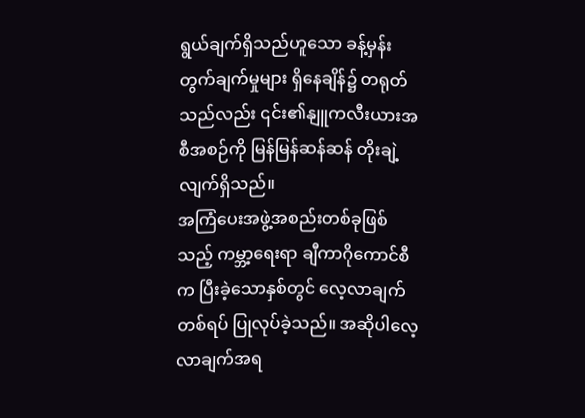ရွယ်ချက်ရှိသည်ဟူသော ခန့်မှန်းတွက်ချက်မှုများ ရှိနေချိန်၌ တရုတ်သည်လည်း ၎င်း၏နျူကလီးယားအစီအစဉ်ကို မြန်မြန်ဆန်ဆန် တိုးချဲ့လျက်ရှိသည်။
အကြံပေးအဖွဲ့အစည်းတစ်ခုဖြစ်သည့် ကမ္ဘာ့ရေးရာ ချီကာဂိုကောင်စီက ပြီးခဲ့သောနှစ်တွင် လေ့လာချက်တစ်ရပ် ပြုလုပ်ခဲ့သည်။ အဆိုပါလေ့လာချက်အရ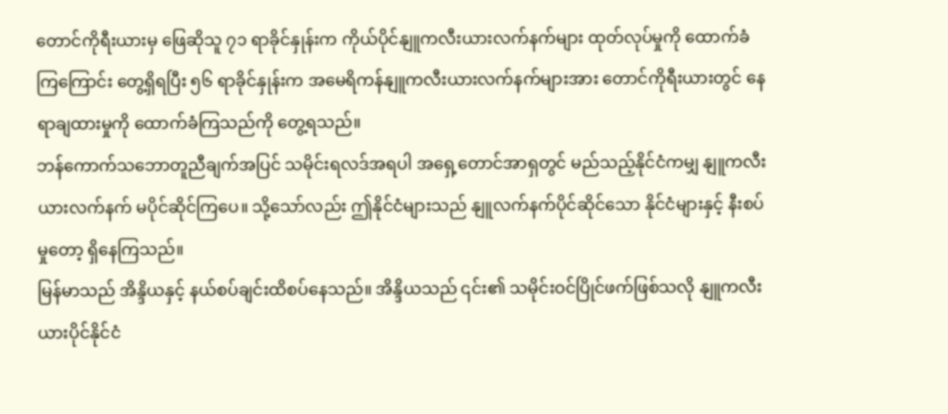တောင်ကိုရီးယားမှ ဖြေဆိုသူ ၇၁ ရာခိုင်နှုန်းက ကိုယ်ပိုင်နျူကလီးယားလက်နက်များ ထုတ်လုပ်မှုကို ထောက်ခံကြကြောင်း တွေ့ရှိရပြီး ၅၆ ရာခိုင်နှုန်းက အမေရိကန်နျူကလီးယားလက်နက်များအား တောင်ကိုရီးယားတွင် နေရာချထားမှုကို ထောက်ခံကြသည်ကို တွေ့ရသည်။
ဘန်ကောက်သဘောတူညီချက်အပြင် သမိုင်းရလဒ်အရပါ အရှေ့တောင်အာရှတွင် မည်သည့်နိုင်ငံကမျှ နျူကလီးယားလက်နက် မပိုင်ဆိုင်ကြပေ။ သို့သော်လည်း ဤနိုင်ငံများသည် နျူလက်နက်ပိုင်ဆိုင်သော နိုင်ငံများနှင့် နီးစပ်မှုတော့ ရှိနေကြသည်။
မြန်မာသည် အိန္ဒိယနှင့် နယ်စပ်ချင်းထိစပ်နေသည်။ အိန္ဒိယသည် ၎င်း၏ သမိုင်းဝင်ပြိုင်ဖက်ဖြစ်သလို နျူကလီးယားပိုင်နိုင်ငံ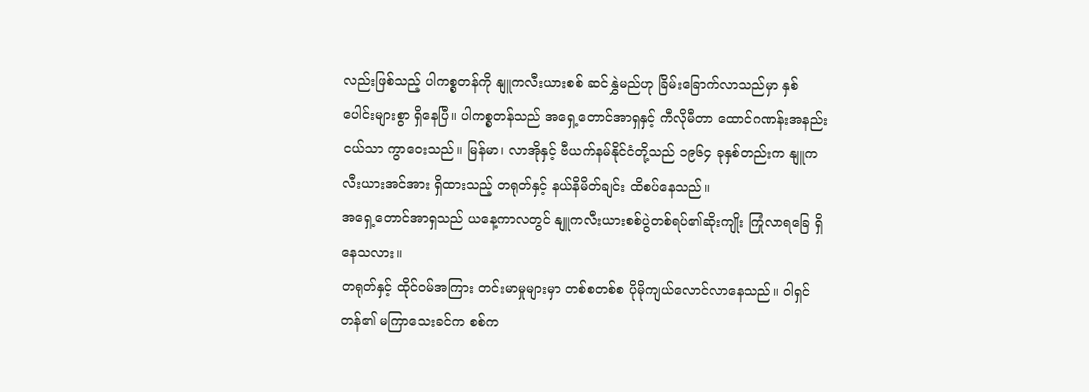လည်းဖြစ်သည့် ပါကစ္စတန်ကို နျူကလီးယားစစ် ဆင်နွှဲမည်ဟု ခြိမ်းခြောက်လာသည်မှာ နှစ်ပေါင်းများစွာ ရှိနေပြီ။ ပါကစ္စတန်သည် အရှေ့တောင်အာရှနှင့် ကီလိုမီတာ ထောင်ဂဏန်းအနည်းငယ်သာ ကွာဝေးသည်။ မြန်မာ၊ လာအိုနှင့် ဗီယက်နမ်နိုင်ငံတို့သည် ၁၉၆၄ ခုနှစ်တည်းက နျူကလီးယားအင်အား ရှိထားသည့် တရုတ်နှင့် နယ်နိမိတ်ချင်း ထိစပ်နေသည်။
အရှေ့တောင်အာရှသည် ယနေ့ကာလတွင် နျူကလီးယားစစ်ပွဲတစ်ရပ်၏ဆိုးကျိုး ကြုံလာရခြေ ရှိနေသလား။
တရုတ်နှင့် ထိုင်ဝမ်အကြား တင်းမာမှုများမှာ တစ်စတစ်စ ပိုမိုကျယ်လောင်လာနေသည်။ ဝါရှင်တန်၏ မကြာသေးခင်က စစ်က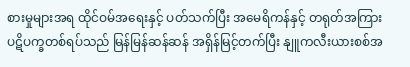စားမှုများအရ ထိုင်ဝမ်အရေးနှင့် ပတ်သက်ပြီး အမေရိကန်နှင့် တရုတ်အကြား ပဋိပက္ခတစ်ရပ်သည် မြန်မြန်ဆန်ဆန် အရှိန်မြင့်တက်ပြီး နျူကလီးယားစစ်အ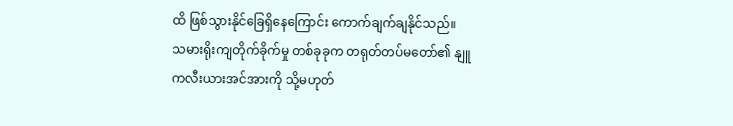ထိ ဖြစ်သွားနိုင်ခြေရှိနေကြောင်း ကောက်ချက်ချနိုင်သည်။
သမားရိုးကျတိုက်ခိုက်မှု တစ်ခုခုက တရုတ်တပ်မတော်၏ နျူကလီးယားအင်အားကို သို့မဟုတ်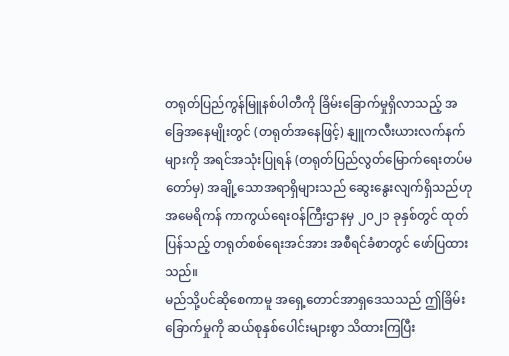တရုတ်ပြည်ကွန်မြူနစ်ပါတီကို ခြိမ်းခြောက်မှုရှိလာသည့် အခြေအနေမျိုးတွင် (တရုတ်အနေဖြင့်) နျူကလီးယားလက်နက်များကို အရင်အသုံးပြုရန် (တရုတ်ပြည်လွတ်မြောက်ရေးတပ်မတော်မှ) အချို့သောအရာရှိများသည် ဆွေးနွေးလျက်ရှိသည်ဟု အမေရိကန် ကာကွယ်ရေးဝန်ကြီးဌာနမှ ၂၀၂၁ ခုနှစ်တွင် ထုတ်ပြန်သည့် တရုတ်စစ်ရေးအင်အား အစီရင်ခံစာတွင် ဖော်ပြထားသည်။
မည်သို့ပင်ဆိုစေကာမူ အရှေ့တောင်အာရှဒေသသည် ဤခြိမ်းခြောက်မှုကို ဆယ်စုနှစ်ပေါင်းများစွာ သိထားကြပြီး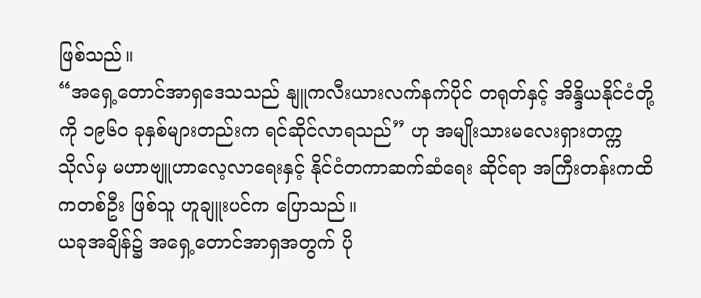ဖြစ်သည်။
“အရှေ့တောင်အာရှဒေသသည် နျူကလီးယားလက်နက်ပိုင် တရုတ်နှင့် အိန္ဒိယနိုင်ငံတို့ကို ၁၉၆၀ ခုနှစ်များတည်းက ရင်ဆိုင်လာရသည်” ဟု အမျိုးသားမလေးရှားတက္ကသိုလ်မှ မဟာဗျူဟာလေ့လာရေးနှင့် နိုင်ငံတကာဆက်ဆံရေး ဆိုင်ရာ အကြီးတန်းကထိကတစ်ဦး ဖြစ်သူ ဟူချူးပင်က ပြောသည်။
ယခုအချိန်၌ အရှေ့တောင်အာရှအတွက် ပို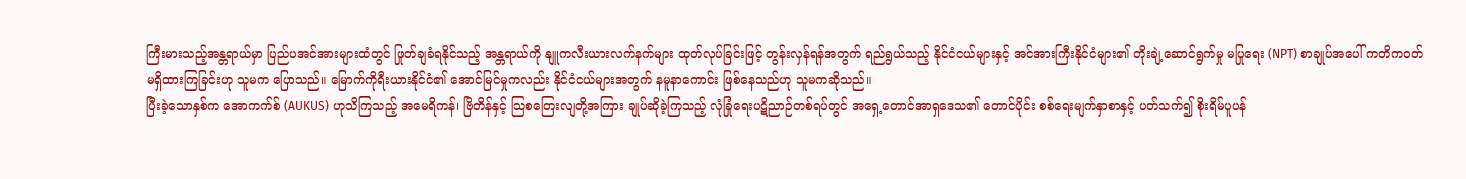ကြီးမားသည့်အန္တရာယ်မှာ ပြည်ပအင်အားများထံတွင် ဖြုတ်ချခံရနိုင်သည့် အန္တရာယ်ကို နျူကလီးယားလက်နက်များ ထုတ်လုပ်ခြင်းဖြင့် တွန်းလှန်ရန်အတွက် ရည်ရွယ်သည့် နိုင်ငံငယ်များနှင့် အင်အားကြီးနိုင်ငံများ၏ တိုးချဲ့ဆောင်ရွက်မှု မပြုရေး (NPT) စာချုပ်အပေါ် ကတိကဝတ် မရှိထားကြခြင်းဟု သူမက ပြောသည်။ မြောက်ကိုရီးယားနိုင်ငံ၏ အောင်မြင်မှုကလည်း နိုင်ငံငယ်များအတွက် နမူနာကောင်း ဖြစ်နေသည်ဟု သူမကဆိုသည်။
ပြီးခဲ့သောနှစ်က အောကက်စ် (AUKUS) ဟုသိကြသည့် အမေရိကန်၊ ဗြိတိန်နှင့် သြစတြေးလျတို့အကြား ချုပ်ဆိုခဲ့ကြသည့် လုံခြုံရေးပဋိညာဉ်တစ်ရပ်တွင် အရှေ့တောင်အာရှဒေသ၏ တောင်ပိုင်း စစ်ရေးမျက်နှာစာနှင့် ပတ်သက်၍ စိုးရိမ်ပူပန်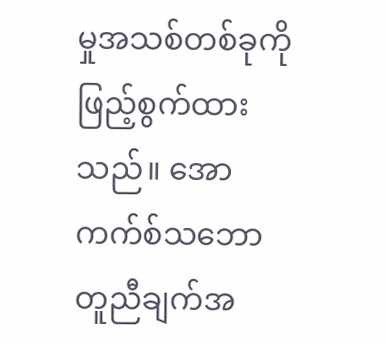မှုအသစ်တစ်ခုကို ဖြည့်စွက်ထားသည်။ အောကက်စ်သဘောတူညီချက်အ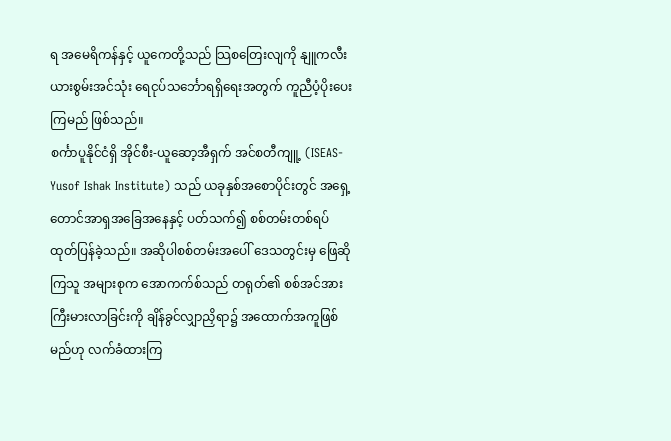ရ အမေရိကန်နှင့် ယူကေတို့သည် သြစတြေးလျကို နျူကလီးယားစွမ်းအင်သုံး ရေငုပ်သင်္ဘောရရှိရေးအတွက် ကူညီပံ့ပိုးပေးကြမည် ဖြစ်သည်။
စင်္ကာပူနိုင်ငံရှိ အိုင်စီး-ယူဆော့အီရှက် အင်စတီကျူ့ (ISEAS-Yusof Ishak Institute) သည် ယခုနှစ်အစောပိုင်းတွင် အရှေ့တောင်အာရှအခြေအနေနှင့် ပတ်သက်၍ စစ်တမ်းတစ်ရပ် ထုတ်ပြန်ခဲ့သည်။ အဆိုပါစစ်တမ်းအပေါ် ဒေသတွင်းမှ ဖြေဆိုကြသူ အများစုက အောကက်စ်သည် တရုတ်၏ စစ်အင်အားကြီးမားလာခြင်းကို ချိန်ခွင်လျှာညှိရာ၌ အထောက်အကူဖြစ်မည်ဟု လက်ခံထားကြ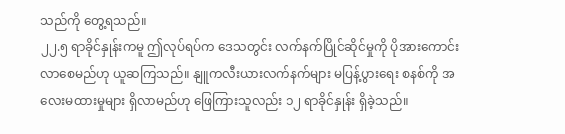သည်ကို တွေ့ရသည်။
၂၂.၅ ရာခိုင်နှုန်းကမူ ဤလုပ်ရပ်က ဒေသတွင်း လက်နက်ပြိုင်ဆိုင်မှုကို ပိုအားကောင်းလာစေမည်ဟု ယူဆကြသည်။ နျူကလီးယားလက်နက်များ မပြန့်ပွားရေး စနစ်ကို အလေးမထားမှုများ ရှိလာမည်ဟု ဖြေကြားသူလည်း ၁၂ ရာခိုင်နှုန်း ရှိခဲ့သည်။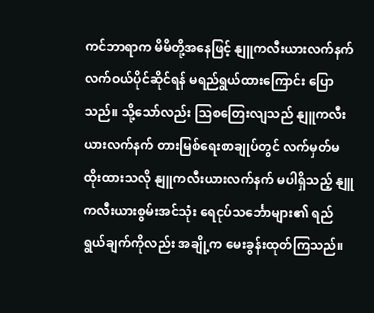ကင်ဘာရာက မိမိတို့အနေဖြင့် နျူကလီးယားလက်နက် လက်ဝယ်ပိုင်ဆိုင်ရန် မရည်ရွယ်ထားကြောင်း ပြောသည်။ သို့သော်လည်း သြစတြေးလျသည် နျူကလီးယားလက်နက် တားမြစ်ရေးစာချုပ်တွင် လက်မှတ်မထိုးထားသလို နျူကလီးယားလက်နက် မပါရှိသည့် နျူကလီးယားစွမ်းအင်သုံး ရေငုပ်သင်္ဘောများ၏ ရည်ရွယ်ချက်ကိုလည်း အချို့က မေးခွန်းထုတ်ကြသည်။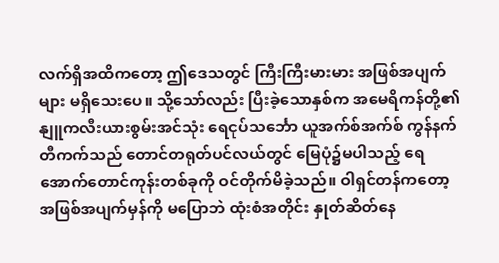လက်ရှိအထိကတော့ ဤဒေသတွင် ကြီးကြီးမားမား အဖြစ်အပျက်များ မရှိသေးပေ။ သို့သော်လည်း ပြီးခဲ့သောနှစ်က အမေရိကန်တို့၏ နျူကလီးယားစွမ်းအင်သုံး ရေငုပ်သင်္ဘော ယူအက်စ်အက်စ် ကွန်နက်တီကက်သည် တောင်တရုတ်ပင်လယ်တွင် မြေပုံ၌မပါသည့် ရေအောက်တောင်ကုန်းတစ်ခုကို ဝင်တိုက်မိခဲ့သည်။ ဝါရှင်တန်ကတော့ အဖြစ်အပျက်မှန်ကို မပြောဘဲ ထုံးစံအတိုင်း နှုတ်ဆိတ်နေ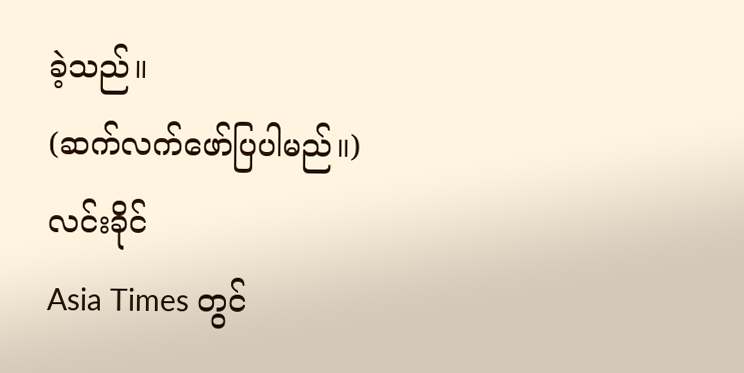ခဲ့သည်။
(ဆက်လက်ဖော်ပြပါမည်။)
လင်းခိုင်
Asia Times တွင်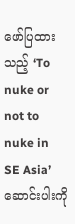ဖော်ပြထားသည့် ‘To nuke or not to nuke in SE Asia’ ဆောင်းပါးကို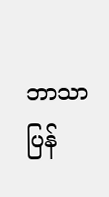ဘာသာပြန်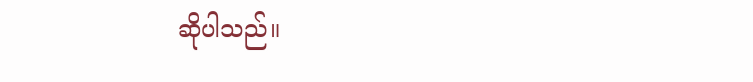ဆိုပါသည်။